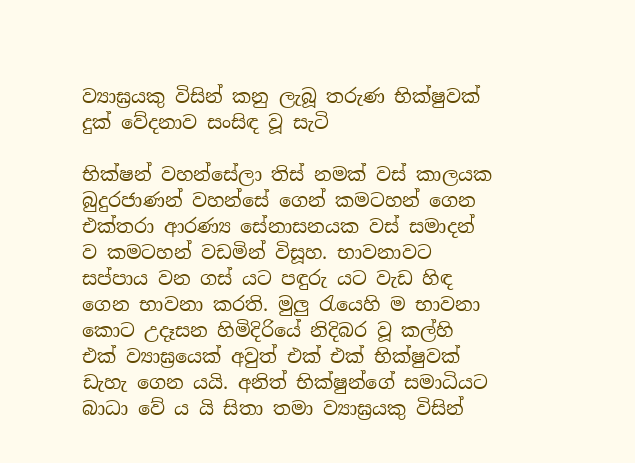ව්‍යාඝ්‍රයකු විසින් කනු ලැබූ තරුණ භික්ෂුවක් දුක් වේදනාව සංසිඳ වූ සැටි

භික්ෂන් වහන්සේලා තිස් නමක් වස් කාලයක බුදුරජාණන් වහන්සේ ගෙන් කමටහන් ගෙන එක්තරා ආරණ්‍ය සේනාසනයක වස් සමාදන් ව කමටහන් වඩමින් විසූහ. භාවනාවට සප්පාය වන ගස් යට පඳුරු යට වැඩ හිඳ ගෙන භාවනා කරති. මුලු රැයෙහි ම භාවනා කොට උදෑසන හිමිදිරියේ නිදිබර වූ කල්හි එක් ව්‍යාඝ්‍රයෙක් අවුත් එක් එක් භික්ෂුවක් ඩැහැ ගෙන යයි. අනිත් භික්ෂුන්ගේ සමාධියට බාධා වේ ය යි සිතා තමා ව්‍යාඝ්‍රයකු විසින්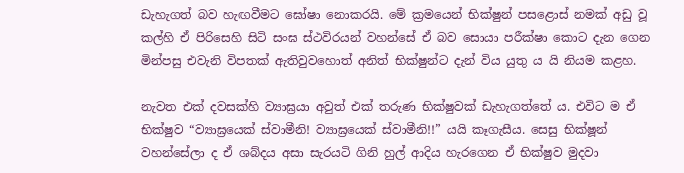ඩැහැගත් බව හැඟවීමට ඝෝෂා නොකරයි. මේ ක්‍රමයෙන් භික්ෂුන් පසළොස් නමක් අඩු වූ කල්හි ඒ පිරිසෙහි සිටි සංඝ ස්ථවිරයන් වහන්සේ ඒ බව සොයා පරීක්ෂා කොට දැන ගෙන මින්පසු එවැනි විපතක් ඇතිවුවහොත් අනිත් භික්ෂුන්ට දැන් විය යුතු ය යි නියම කළහ.

නැවත එක් දවසක්හි ව්‍යාඝ්‍රයා අවුත් එක් තරුණ භික්ෂුවක් ඩැහැගත්තේ ය. එවිට ම ඒ භික්ෂුව “ව්‍යාඝ්‍රයෙක් ස්වාමීනි! ව්‍යාඝ්‍රයෙක් ස්වාමීනි!!” යයි කෑගැසීය. සෙසු භික්ෂූන් වහන්සේලා ද ඒ ශබ්දය අසා සැරයටි ගිනි හුල් ආදිය හැරගෙන ඒ භික්ෂුව මුදවා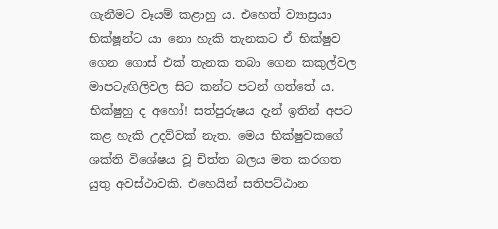ගැනීමට වෑයම් කළාහු ය. එහෙත් ව්‍යාස්‍රයා භික්ෂූන්ට යා නො හැකි තැනකට ඒ භික්ෂුව ගෙන ගොස් එක් තැනක තබා ගෙන කකුල්වල මාපටැඟිලිවල සිට කන්ට පටන් ගත්තේ ය. භික්ෂුහු ද අහෝ! සත්පුරුෂය දැන් ඉතින් අපට කළ හැකි උදව්වක් නැත. මෙය භික්ෂුවකගේ ශක්ති විශේෂය වූ චිත්ත බලය මත කරගත යුතු අවස්ථාවකි. එහෙයින් සතිපට්ඨාන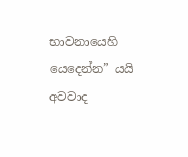භාවනායෙහි යෙදෙන්න” යයි අවවාද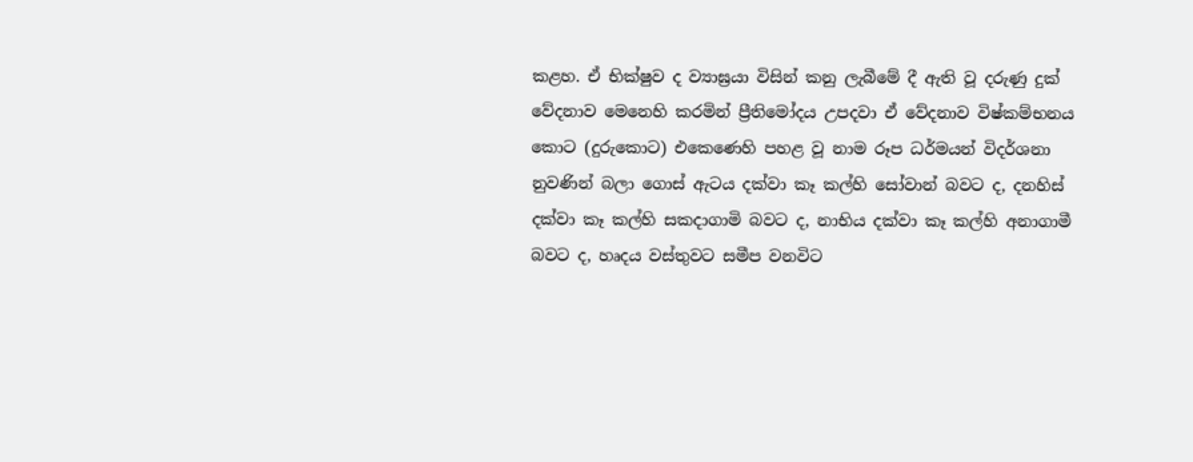කළහ. ඒ භික්ෂුව ද ව්‍යාඝ්‍රයා විසින් කනු ලැබීමේ දී ඇති වූ දරුණු දුක් වේදනාව මෙනෙහි කරමින් ප්‍රීතිමෝදය උපදවා ඒ වේදනාව විෂ්කම්භනය කොට (දුරුකොට) එකෙණෙහි පහළ වූ නාම රූප ධර්මයන් විදර්ශනා නුවණින් බලා ගොස් ඇටය දක්වා කෑ කල්හි සෝවාන් බවට ද, දනහිස් දක්වා කෑ කල්හි සකදාගාමි බවට ද, නාභිය දක්වා කෑ කල්හි අනාගාමී බවට ද, හෘදය වස්තුවට සමීප වනවිට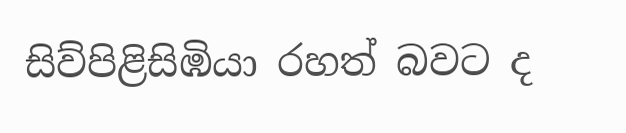සිව්පිළිසිඹියා රහත් බවට ද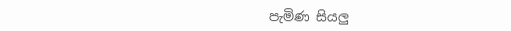පැමිණ සියලු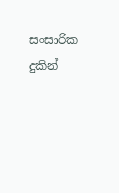සංසාරික දුකින්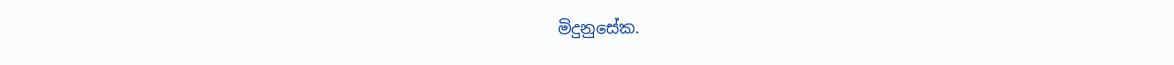මිදුනුසේක.